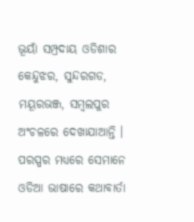ଭୂୟାଁ ସମ୍ପ୍ରଦାୟ ଓଡିଶାର କେନ୍ଦୁଝର, ସୁନ୍ଦରଗଡ, ମୟୂରଭଞ୍ଜ, ସମ୍ବଲପୁର ଅଂଚଳରେ ଦେଖାଯାଆନ୍ତି । ପରସ୍ପର ମଧ୍ୟରେ ସେମାନେ ଓଡିଆ ଭାଷାରେ କଥାବାର୍ତା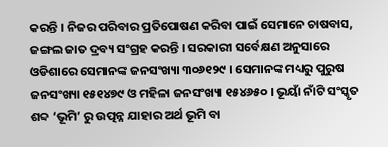କରନ୍ତି । ନିଜର ପରିବାର ପ୍ରତିପୋଷଣ କରିବା ପାଇଁ ସେମାନେ ଚାଷବାସ, ଜଙ୍ଗଲ ଜାତ ଦ୍ରବ୍ୟ ସଂଗ୍ରହ କରନ୍ତି । ସରକାରୀ ସର୍ବେକ୍ଷଣ ଅନୁସାରେ ଓଡିଶାରେ ସେମାନଙ୍କ ଜନସଂଖ୍ୟା ୩୦୬୧୨୯ । ସେମାନଙ୍କ ମଧ୍ୟରୁ ପୁରୁଷ ଜନସଂଖ୍ୟା ୧୫୧୪୭୯ ଓ ମହିଳା ଜନସଂଖ୍ୟା ୧୫୪୬୫୦ । ଭୂୟାଁ ନାଁଟି ସଂସ୍କୃତ ଶବ୍ଦ ‘ଭୂମି’ ରୁ ଉତ୍ପନ୍ନ ଯାହାର ଅର୍ଥ ଭୂମି ବା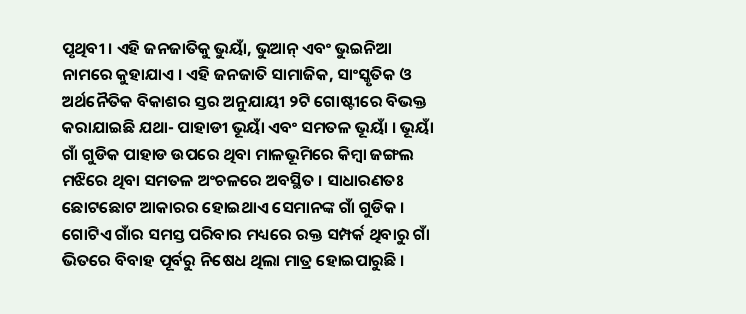ପୃଥିବୀ । ଏହି ଜନଜାତିକୁ ଭୁୟାଁ, ଭୁଆନ୍ ଏବଂ ଭୁଇନିଆ ନାମରେ କୁହାଯାଏ । ଏହି ଜନଜାତି ସାମାଜିକ, ସାଂସ୍କୃତିକ ଓ ଅର୍ଥନୈତିକ ବିକାଶର ସ୍ତର ଅନୁଯାୟୀ ୨ଟି ଗୋଷ୍ଟୀରେ ବିଭକ୍ତ କରାଯାଇଛି ଯଥା- ପାହାଡୀ ଭୂୟାଁ ଏବଂ ସମତଳ ଭୂୟାଁ । ଭୂୟାଁ ଗାଁ ଗୁଡିକ ପାହାଡ ଉପରେ ଥିବା ମାଳଭୂମିରେ କିମ୍ବା ଜଙ୍ଗଲ ମଝିରେ ଥିବା ସମତଳ ଅଂଚଳରେ ଅବସ୍ଥିତ । ସାଧାରଣତଃ ଛୋଟଛୋଟ ଆକାରର ହୋଇଥାଏ ସେମାନଙ୍କ ଗାଁ ଗୁଡିକ । ଗୋଟିଏ ଗାଁର ସମସ୍ତ ପରିବାର ମଧ୍ୟରେ ରକ୍ତ ସମ୍ପର୍କ ଥିବାରୁ ଗାଁ ଭିତରେ ବିବାହ ପୂର୍ବରୁ ନିଷେଧ ଥିଲା ମାତ୍ର ହୋଇପାରୁଛି ।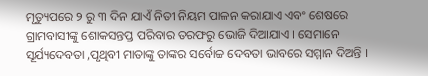ମୃତ୍ୟୁପରେ ୨ ରୁ ୩ ଦିନ ଯାଏଁ ନିତୀ ନିୟମ ପାଳନ କରାଯାଏ ଏବଂ ଶେଷରେ ଗ୍ରାମବାସୀଙ୍କୁ ଶୋକସନ୍ତପ୍ତ ପରିବାର ତରଫରୁ ଭୋଜି ଦିଆଯାଏ । ସେମାନେ ସୂର୍ଯ୍ୟଦେବତା ,ପୃଥିବୀ ମାତାଙ୍କୁ ତାଙ୍କର ସର୍ବୋଚ୍ଚ ଦେବତା ଭାବରେ ସମ୍ମାନ ଦିଅନ୍ତି ।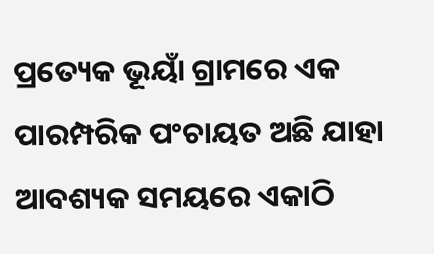ପ୍ରତ୍ୟେକ ଭୂୟାଁ ଗ୍ରାମରେ ଏକ ପାରମ୍ପରିକ ପଂଚାୟତ ଅଛି ଯାହା ଆବଶ୍ୟକ ସମୟରେ ଏକାଠି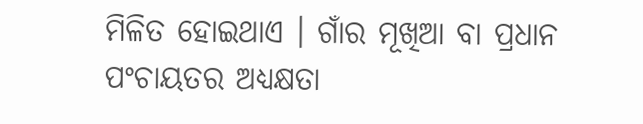ମିଳିତ ହୋଇଥାଏ । ଗାଁର ମୂଖିଆ ବା ପ୍ରଧାନ ପଂଚାୟତର ଅଧ୍ୟକ୍ଷତା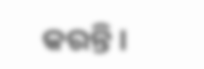କରନ୍ତି ।